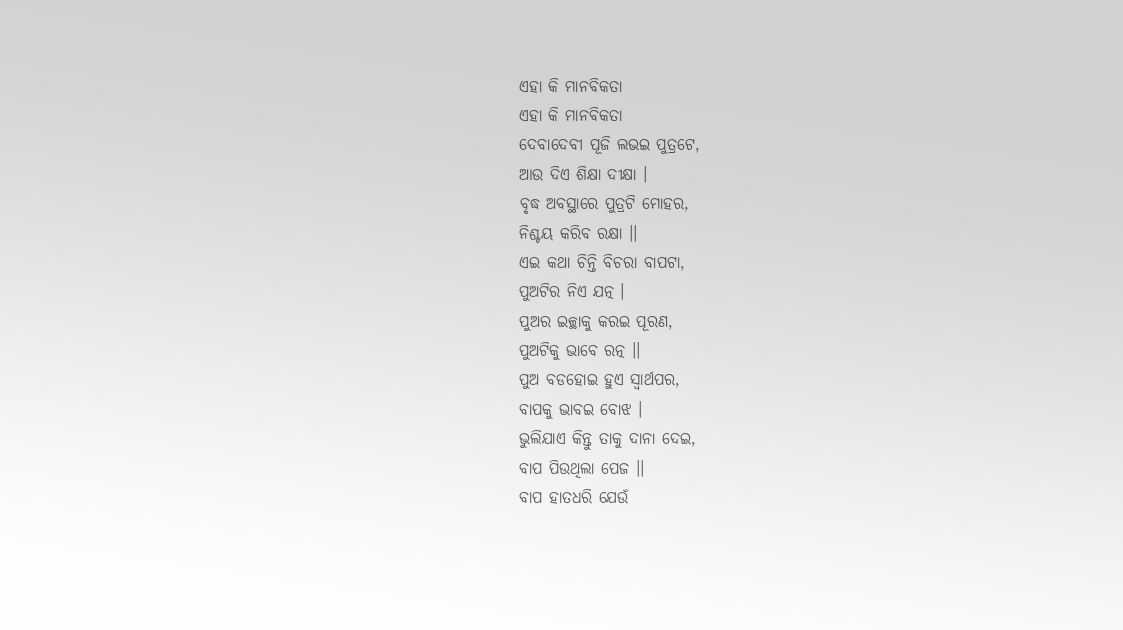ଏହା କି ମାନବିକତା
ଏହା କି ମାନବିକତା
ଦେବାଦେବୀ ପୂଜି ଲଭଇ ପୁତ୍ରଟେ,
ଆଉ ଦିଏ ଶିକ୍ଷା ଦୀକ୍ଷା ।
ବୃଦ୍ଧ ଅବସ୍ଥାରେ ପୁତ୍ରଟି ମୋହର,
ନିଶ୍ଚୟ କରିବ ରକ୍ଷା ।।
ଏଇ କଥା ଚିନ୍ତି ବିଚରା ବାପଟା,
ପୁଅଟିର ନିଏ ଯତ୍ନ ।
ପୁଅର ଇଚ୍ଛାକୁ କରଇ ପୂରଣ,
ପୁଅଟିକୁ ଭାବେ ରତ୍ନ ।।
ପୁଅ ବଡହୋଇ ହୁଏ ସ୍ୱାର୍ଥପର,
ବାପକୁ ଭାବଇ ବୋଝ ।
ଭୁଲିଯାଏ କିନ୍ତୁ ତାକୁ ଦାନା ଦେଇ,
ବାପ ପିଉଥିଲା ପେଜ ।।
ବାପ ହାତଧରି ଯେଉଁ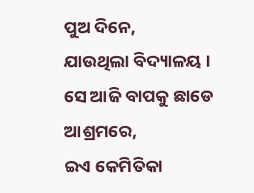ପୁଅ ଦିନେ,
ଯାଉଥିଲା ବିଦ୍ୟାଳୟ ।
ସେ ଆଜି ବାପକୁ ଛାଡେ ଆଶ୍ରମରେ,
ଇଏ କେମିତିକା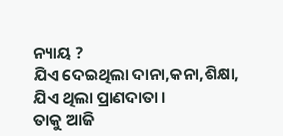ନ୍ୟାୟ ?
ଯିଏ ଦେଇଥିଲା ଦାନା,କନା,ଶିକ୍ଷା,
ଯିଏ ଥିଲା ପ୍ରାଣଦାତା ।
ତାକୁ ଆଜି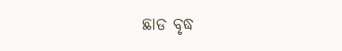ଛାଡ ବୃଦ୍ଧ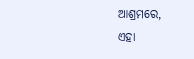ଆଶ୍ରମରେ,
ଏହା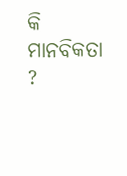କି ମାନବିକତା ?